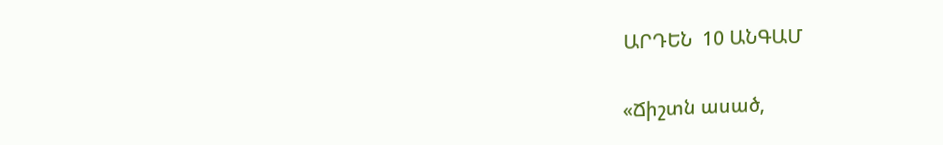ԱՐԴԵՆ  10 ԱՆԳԱՄ

«Ճիշտն ասած,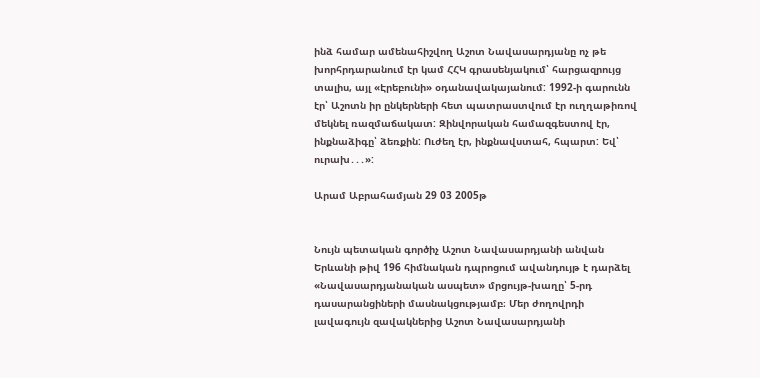ինձ համար ամենահիշվող Աշոտ Նավասարդյանը ոչ թե խորհրդարանում էր կամ ՀՀԿ գրասենյակում՝ հարցազրույց տալիս, այլ «Էրեբունի» օդանավակայանում: 1992-ի գարունն էր՝ Աշոտն իր ընկերների հետ պատրաստվում էր ուղղաթիռով մեկնել ռազմաճակատ: Զինվորական համազգեստով էր, ինքնաձիգը՝ ձեռքին: Ուժեղ էր, ինքնավստահ, հպարտ: Եվ՝ ուրախ․․․»:

Արամ Աբրահամյան 29 03 2005թ


Նույն պետական գործիչ Աշոտ Նավասարդյանի անվան Երևանի թիվ 196 հիմնական դպրոցում ավանդույթ է դարձել «Նավասարդյանական ասպետ» մրցույթ-խաղը՝ 5-րդ դասարանցիների մասնակցությամբ։ Մեր ժողովրդի լավագույն զավակներից Աշոտ Նավասարդյանի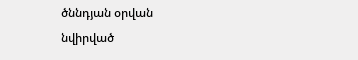ծննդյան օրվան նվիրված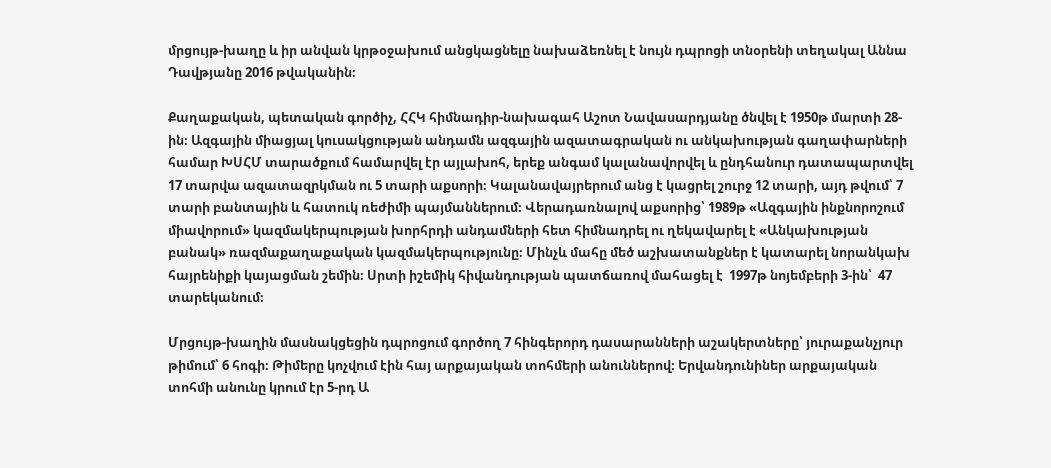մրցույթ-խաղը և իր անվան կրթօջախում անցկացնելը նախաձեռնել է նույն դպրոցի տնօրենի տեղակալ Աննա Դավթյանը 2016 թվականին։

Քաղաքական, պետական գործիչ, ՀՀԿ հիմնադիր-նախագահ Աշոտ Նավասարդյանը ծնվել է 1950թ մարտի 28-ին։ Ազգային միացյալ կուսակցության անդամն ազգային ազատագրական ու անկախության գաղափարների համար ԽՍՀՄ տարածքում համարվել էր այլախոհ, երեք անգամ կալանավորվել և ընդհանուր դատապարտվել 17 տարվա ազատազրկման ու 5 տարի աքսորի։ Կալանավայրերում անց է կացրել շուրջ 12 տարի, այդ թվում՝ 7 տարի բանտային և հատուկ ռեժիմի պայմաններում։ Վերադառնալով աքսորից՝ 1989թ «Ազգային ինքնորոշում միավորում» կազմակերպության խորհրդի անդամների հետ հիմնադրել ու ղեկավարել է «Անկախության բանակ» ռազմաքաղաքական կազմակերպությունը։ Մինչև մահը մեծ աշխատանքներ է կատարել նորանկախ հայրենիքի կայացման շեմին։ Սրտի իշեմիկ հիվանդության պատճառով մահացել է  1997թ նոյեմբերի 3-ին՝  47 տարեկանում։

Մրցույթ-խաղին մասնակցեցին դպրոցում գործող 7 հինգերորդ դասարանների աշակերտները՝ յուրաքանչյուր թիմում՝ 6 հոգի։ Թիմերը կոչվում էին հայ արքայական տոհմերի անուններով։ Երվանդունիներ արքայական տոհմի անունը կրում էր 5-րդ Ա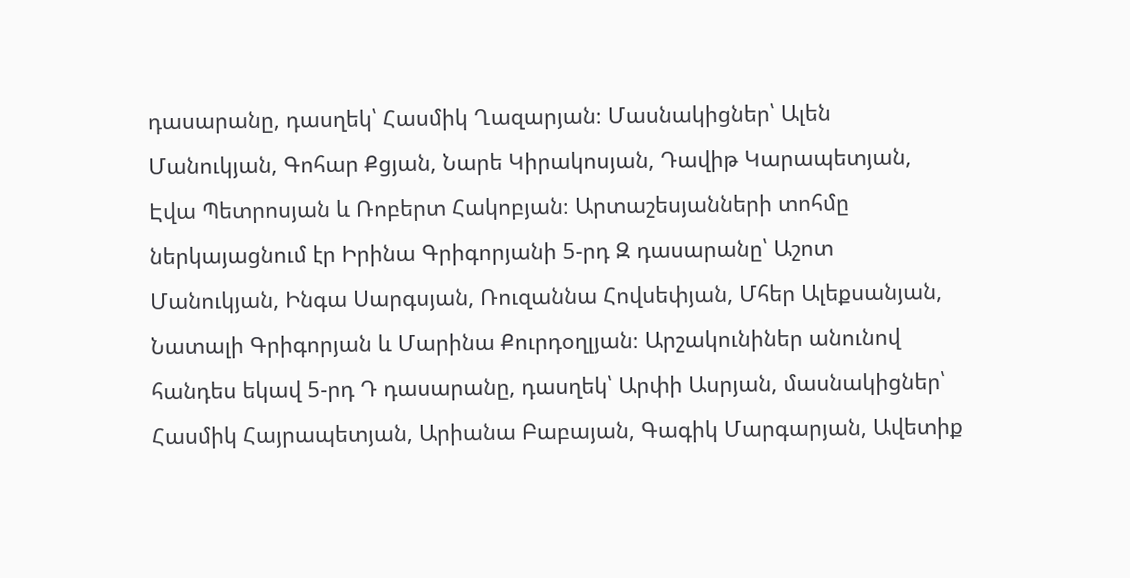դասարանը, դասղեկ՝ Հասմիկ Ղազարյան։ Մասնակիցներ՝ Ալեն Մանուկյան, Գոհար Քցյան, Նարե Կիրակոսյան, Դավիթ Կարապետյան, Էվա Պետրոսյան և Ռոբերտ Հակոբյան։ Արտաշեսյանների տոհմը ներկայացնում էր Իրինա Գրիգորյանի 5-րդ Զ դասարանը՝ Աշոտ Մանուկյան, Ինգա Սարգսյան, Ռուզաննա Հովսեփյան, Մհեր Ալեքսանյան, Նատալի Գրիգորյան և Մարինա Քուրդօղլյան։ Արշակունիներ անունով հանդես եկավ 5-րդ Դ դասարանը, դասղեկ՝ Արփի Ասրյան, մասնակիցներ՝ Հասմիկ Հայրապետյան, Արիանա Բաբայան, Գագիկ Մարգարյան, Ավետիք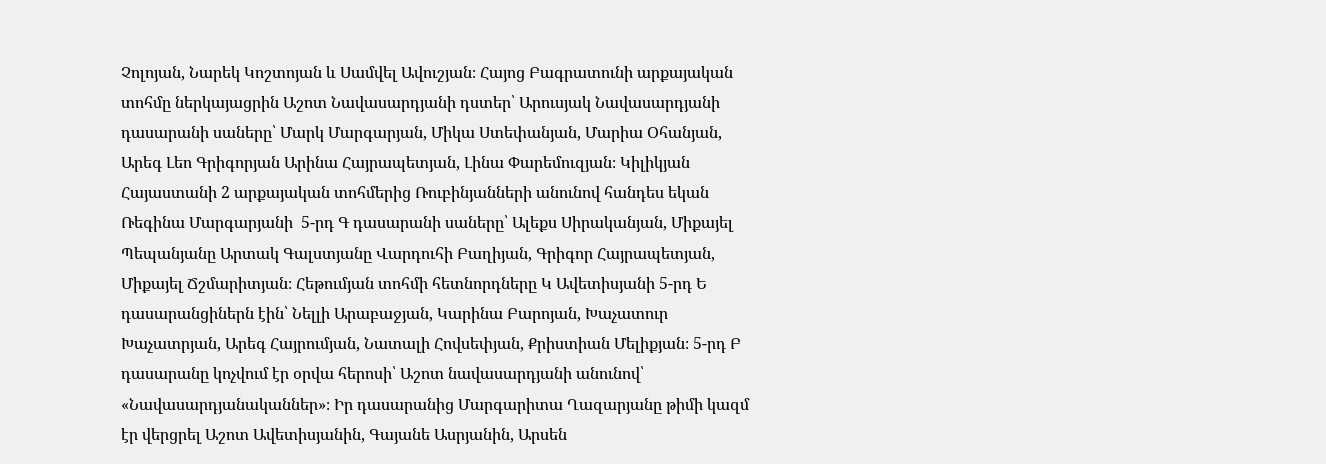Չոլոյան, Նարեկ Կոշտոյան և Սամվել Ավուշյան։ Հայոց Բագրատունի արքայական տոհմը ներկայացրին Աշոտ Նավասարդյանի դստեր՝ Արուսյակ Նավասարդյանի դասարանի սաները՝ Մարկ Մարգարյան, Միկա Ստեփանյան, Մարիա Օհանյան, Արեգ Լեո Գրիգորյան Արինա Հայրապետյան, Լինա Փարեմուզյան։ Կիլիկյան Հայաստանի 2 արքայական տոհմերից Ռուբինյանների անունով հանդես եկան Ռեգինա Մարգարյանի  5-րդ Գ դասարանի սաները՝ Ալեքս Սիրականյան, Միքայել Պեպանյանը Արտակ Գալստյանը Վարդուհի Բաղիյան, Գրիգոր Հայրապետյան, Միքայել Ճշմարիտյան։ Հեթումյան տոհմի հետնորդները Կ Ավետիսյանի 5-րդ Ե դասարանցիներն էին՝ Նելլի Արաբաջյան, Կարինա Բարոյան, Խաչատուր Խաչատրյան, Արեգ Հայրումյան, Նատալի Հովսեփյան, Քրիստիան Մելիքյան։ 5-րդ Բ դասարանը կոչվում էր օրվա հերոսի՝ Աշոտ նավասարդյանի անունով՝ «Նավասարդյանականներ»։ Իր դասարանից Մարգարիտա Ղազարյանը թիմի կազմ էր վերցրել Աշոտ Ավետիսյանին, Գայանե Ասրյանին, Արսեն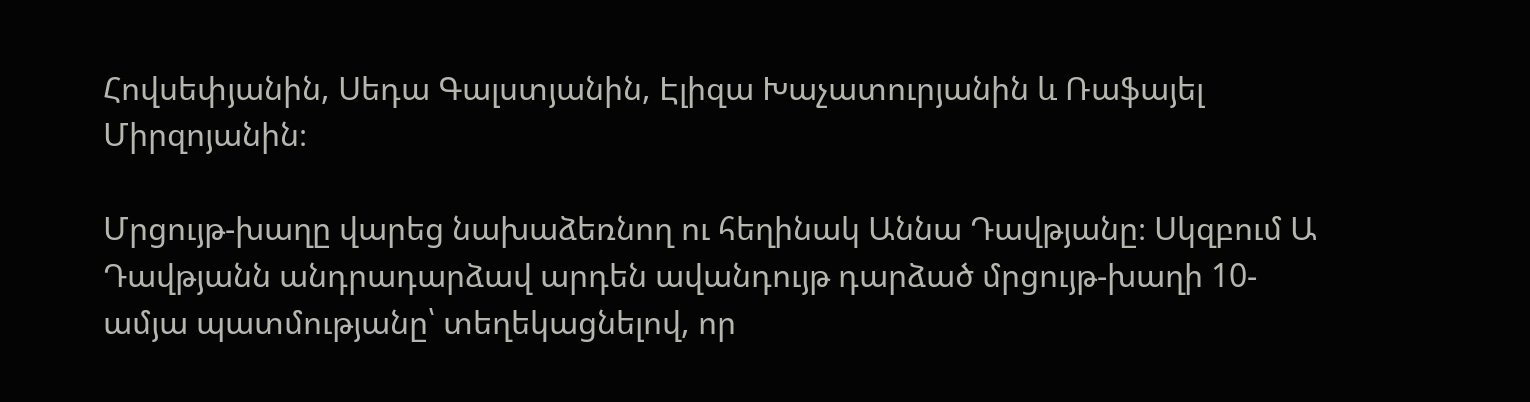Հովսեփյանին, Սեդա Գալստյանին, Էլիզա Խաչատուրյանին և Ռաֆայել Միրզոյանին։

Մրցույթ-խաղը վարեց նախաձեռնող ու հեղինակ Աննա Դավթյանը։ Սկզբում Ա Դավթյանն անդրադարձավ արդեն ավանդույթ դարձած մրցույթ-խաղի 10-ամյա պատմությանը՝ տեղեկացնելով, որ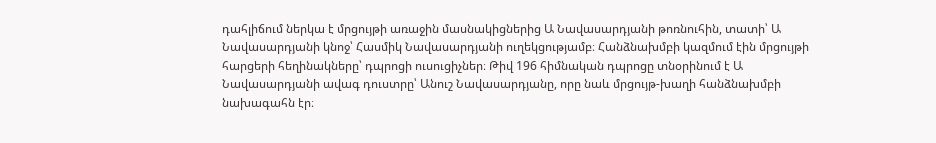դահլիճում ներկա է մրցույթի առաջին մասնակիցներից Ա Նավասարդյանի թոռնուհին, տատի՝ Ա Նավասարդյանի կնոջ՝ Հասմիկ Նավասարդյանի ուղեկցությամբ։ Հանձնախմբի կազմում էին մրցույթի հարցերի հեղինակները՝ դպրոցի ուսուցիչներ։ Թիվ 196 հիմնական դպրոցը տնօրինում է Ա Նավասարդյանի ավագ դուստրը՝ Անուշ Նավասարդյանը, որը նաև մրցույթ-խաղի հանձնախմբի նախագահն էր։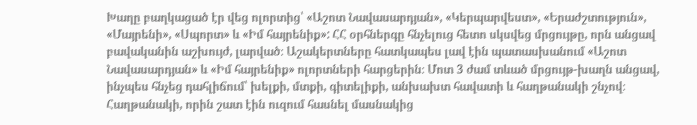Խաղը բաղկացած էր վեց ոլորտից՝ «Աշոտ Նավասարդյան», «Կերպարվեստ», «Երաժշտություն», «Մայրենի», «Սպորտ» և «Իմ հայրենիք»: ՀՀ օրհներգը հնչելուց հետո սկսվեց մրցույթը, որն անցավ բավականին աշխույժ, լարված։ Աշակերտները հատկապես լավ էին պատասխանում «Աշոտ Նավասարդյան» և «Իմ հայրենիք» ոլորտների հարցերին։ Մոտ 3 ժամ տևած մրցույթ-խաղն անցավ, ինչպես հնչեց դահլիճում՝ խելքի, մտքի, գիտելիքի, անխախտ հավատի և հաղթանակի շնչով։ Հաղթանակի, որին շատ էին ուզում հասնել մասնակից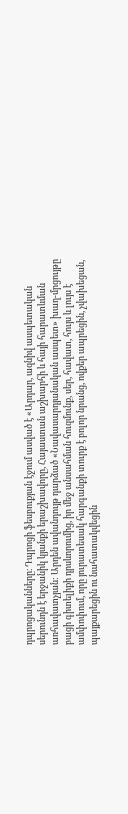դպրոցականները։ Դպրոցի ֆեսբուքյան էջում ասված է «Արդար, ազնիվ ասպետական սերունդն է երջանիկ կյանքի երաշխավորը, Հայաստան աշխարհի և հայի հարատևման առհավատչյան: Արդեն ավանդույթ դարձած «Նավասարդյանական ասպետ» խաղ-մրցույթը բացի գիտելիքի դրսևորումից, իր մեջ անսահման հուզմունք, սեր, հավատ, հույս և լույս է ամփոփում, որը յուրատեսակ հարգանքի տուրք է բոլոր նրանց, ովքեր ապրեցին, չվախեցան, պայքարեցին ու նահատակվեցին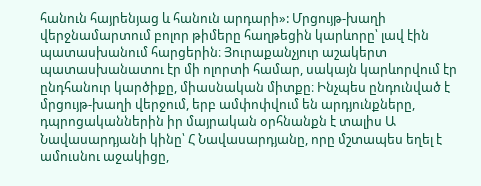հանուն հայրենյաց և հանուն արդարի»: Մրցույթ-խաղի վերջնամարտում բոլոր թիմերը հաղթեցին կարևորը՝ լավ էին պատասխանում հարցերին։ Յուրաքանչյուր աշակերտ պատասխանատու էր մի ոլորտի համար, սակայն կարևորվում էր ընդհանուր կարծիքը, միասնական միտքը։ Ինչպես ընդունված է մրցույթ-խաղի վերջում, երբ ամփոփվում են արդյունքները, դպրոցականներին իր մայրական օրհնանքն է տալիս Ա Նավասարդյանի կինը՝ Հ Նավասարդյանը, որը մշտապես եղել է ամուսնու աջակիցը,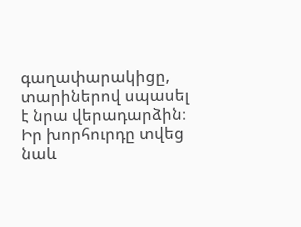գաղափարակիցը, տարիներով սպասել է նրա վերադարձին։ Իր խորհուրդը տվեց նաև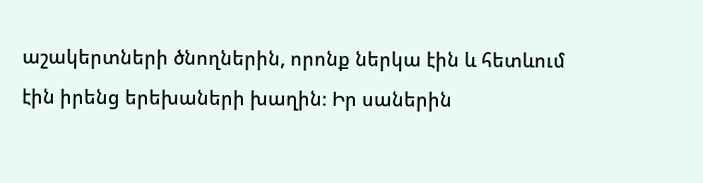աշակերտների ծնողներին, որոնք ներկա էին և հետևում էին իրենց երեխաների խաղին։ Իր սաներին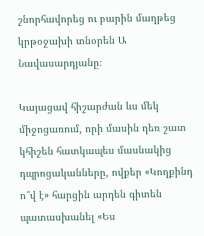շնորհավորեց ու բարին մաղթեց կրթօջախի տնօրեն Ա Նավասարդյանը։

Կայացավ հիշարժան ևս մեկ միջոցառում, որի մասին դեռ շատ կհիշեն հատկապես մասնակից դպրոցականները, ովքեր «Կողքինդ ո՞վ է» հարցին արդեն գիտեն պատասխանել «Ես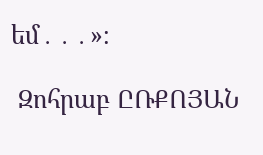եմ․․․»։

 Զոհրաբ ԸՌՔՈՅԱՆ